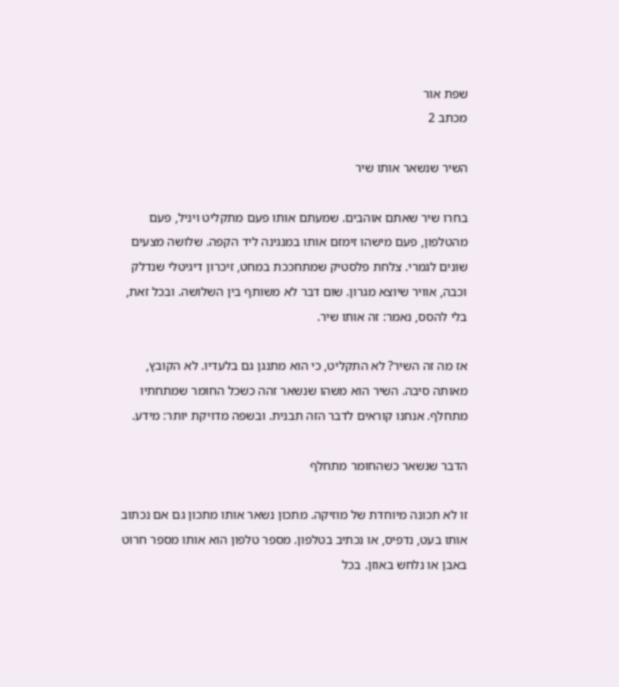שפת אור
מכתב 2

השיר שנשאר אותו שיר

בחרו שיר שאתם אוהבים. שמעתם אותו פעם מתקליט ויניל, פעם מהטלפון, פעם מישהו זימזם אותו במנגינה ליד הקפה. שלושה מצעים שונים לגמרי. צלחת פלסטיק שמתחככת במחט, זיכרון דיגיטלי שנדלק וכבה, אוויר שיוצא מגרון. שום דבר לא משותף בין השלושה. ובכל זאת, בלי להסס, נאמר: זה אותו שיר.

אז מה זה השיר? לא התקליט, כי הוא מתנגן גם בלעדיו. לא הקובץ, מאותה סיבה. השיר הוא משהו שנשאר זהה כשכל החומר שמתחתיו מתחלף. אנחנו קוראים לדבר הזה תבנית. ובשפה מדויקת יותר: מידע.

הדבר שנשאר כשהחומר מתחלף

זו לא תכונה מיוחדת של מוזיקה. מתכון נשאר אותו מתכון גם אם נכתוב אותו בעט, נדפיס, או נכתיב בטלפון. מספר טלפון הוא אותו מספר חרוט באבן או נלחש באוזן. בכל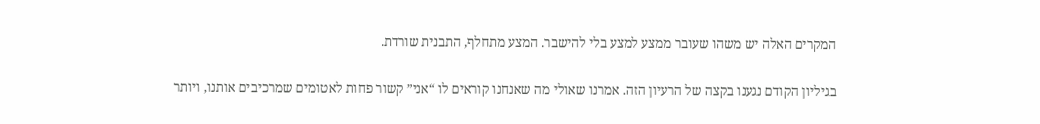המקרים האלה יש משהו שעובר ממצע למצע בלי להישבר. המצע מתחלף, התבנית שורדת.

בגיליון הקודם נגענו בקצה של הרעיון הזה. אמרנו שאולי מה שאנחנו קוראים לו “אני” קשור פחות לאטומים שמרכיבים אותנו, ויותר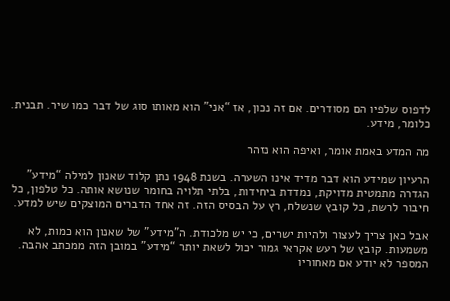לדפוס שלפיו הם מסודרים. אם זה נכון, אז “אני” הוא מאותו סוג של דבר כמו שיר. תבנית. כלומר, מידע.

מה המדע באמת אומר, ואיפה הוא נזהר

הרעיון שמידע הוא דבר מדיד אינו השערה. בשנת 1948 נתן קלוד שאנון למילה “מידע” הגדרה מתמטית מדויקת, נמדדת ביחידות, בלתי תלויה בחומר שנושא אותה. כל טלפון, כל חיבור לרשת, כל קובץ שנשלח, רץ על הבסיס הזה. זה אחד הדברים המוצקים שיש למדע.

אבל כאן צריך לעצור ולהיות ישרים, כי יש מלכודת. ה”מידע” של שאנון הוא כמות, לא משמעות. קובץ של רעש אקראי גמור יכול לשאת יותר “מידע” במובן הזה ממכתב אהבה. המספר לא יודע אם מאחוריו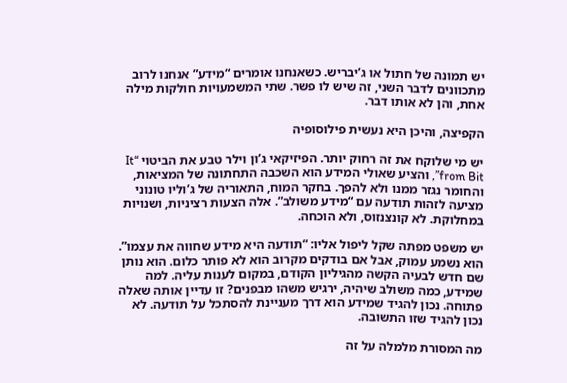יש תמונה של חתול או ג’יבריש. כשאנחנו אומרים “מידע” אנחנו לרוב מתכוונים לדבר השני, זה שיש לו פשר. שתי המשמעויות חולקות מילה אחת, והן לא אותו דבר.

הקפיצה, והיכן היא נעשית פילוסופיה

יש מי שלוקח את זה רחוק יותר. הפיזיקאי ג’ון וילר טבע את הביטוי “It from Bit”, והציע שאולי המידע הוא השכבה התחתונה של המציאות, והחומר נגזר ממנו ולא להפך. בחקר המוח, התאוריה של ג’וליו טונוני מציעה לזהות תודעה עם “מידע משולב”. אלה הצעות רציניות, ושנויות במחלוקת. לא קונצנזוס, ולא הוכחה.

יש משפט מפתה שקל ליפול אליו: “תודעה היא מידע שחווה את עצמו”. הוא נשמע עמוק, אבל אם בודקים מקרוב הוא לא פותר כלום. הוא נותן שם חדש לבעיה הקשה מהגיליון הקודם, במקום לענות עליה. למה שמידע, כמה משולב שיהיה, ירגיש משהו מבפנים? זו עדיין אותה שאלה פתוחה. נכון להגיד שמידע הוא דרך מעניינת להסתכל על תודעה. לא נכון להגיד שזו התשובה.

מה המסורת מלמלה על זה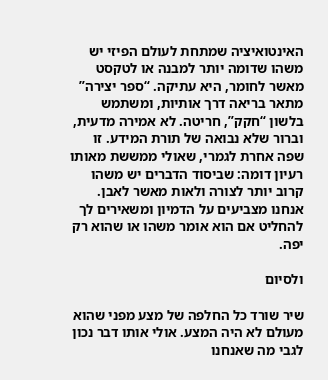האינטואיציה שמתחת לעולם הפיזי יש משהו שדומה יותר למבנה או לטקסט מאשר לחומר, היא עתיקה. “ספר יצירה” מתאר בריאה דרך אותיות, ומשתמש בלשון “חקק”, חריטה. לא אמירה מדעית, וברור שלא נבואה של תורת המידע. זו שפה אחרת לגמרי, שאולי ממששת מאותו רעיון דומה: שביסוד הדברים יש משהו קרוב יותר לצורה ולאות מאשר לאבן. אנחנו מצביעים על הדמיון ומשאירים לך להחליט אם הוא אומר משהו או שהוא רק יפה.

ולסיום

שיר שורד כל החלפה של מצע מפני שהוא מעולם לא היה המצע. אולי אותו דבר נכון לגבי מה שאנחנו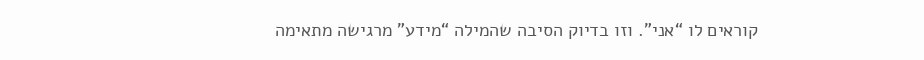קוראים לו “אני”. וזו בדיוק הסיבה שהמילה “מידע” מרגישה מתאימה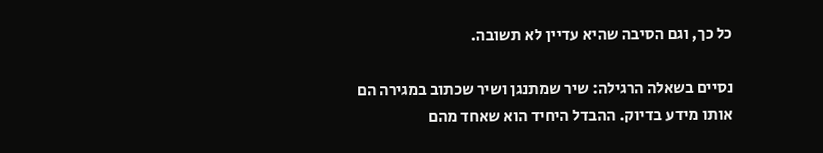כל כך, וגם הסיבה שהיא עדיין לא תשובה.

נסיים בשאלה הרגילה: שיר שמתנגן ושיר שכתוב במגירה הם אותו מידע בדיוק. ההבדל היחיד הוא שאחד מהם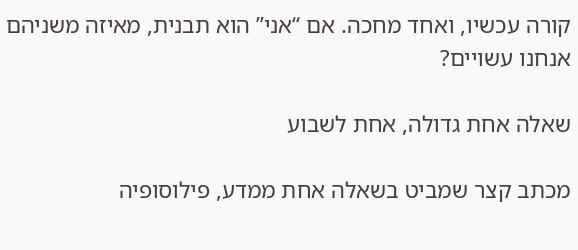קורה עכשיו, ואחד מחכה. אם “אני” הוא תבנית, מאיזה משניהם אנחנו עשויים?

שאלה אחת גדולה, אחת לשבוע

מכתב קצר שמביט בשאלה אחת ממדע, פילוסופיה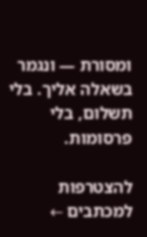ומסורת — ונגמר בשאלה אליך. בלי תשלום, בלי פרסומות.

להצטרפות למכתבים ←